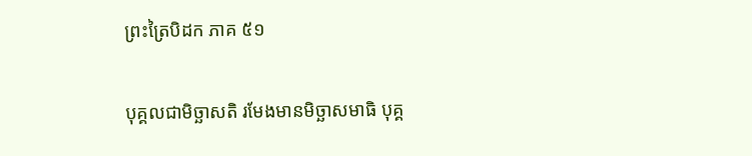ព្រះត្រៃបិដក ភាគ ៥១

បុគ្គលជាមិច្ឆាសតិ រមែងមានមិច្ឆាសមាធិ បុគ្គ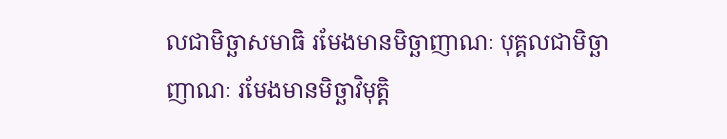លជាមិច្ឆាសមាធិ រមែងមានមិច្ឆាញាណៈ បុគ្គលជាមិច្ឆាញាណៈ រមែងមានមិច្ឆាវិមុត្តិ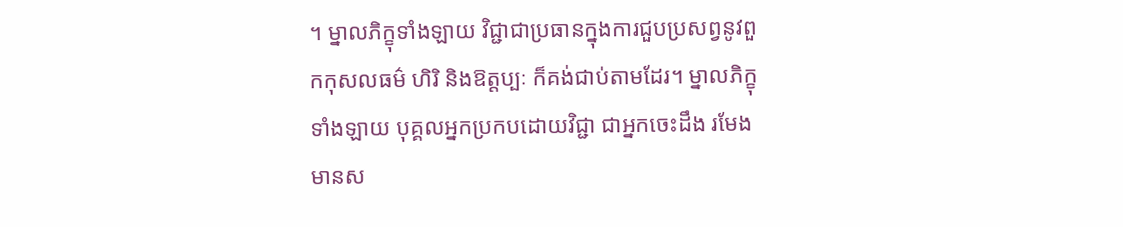។ ម្នាលភិក្ខុទាំងឡាយ វិជ្ជាជាប្រធានក្នុងការជួបប្រសព្វនូវពួកកុសលធម៌ ហិរិ និងឱត្តប្បៈ ក៏គង់ជាប់តាមដែរ។ ម្នាលភិក្ខុទាំងឡាយ បុគ្គលអ្នកប្រកបដោយវិជ្ជា ជាអ្នកចេះដឹង រមែងមានស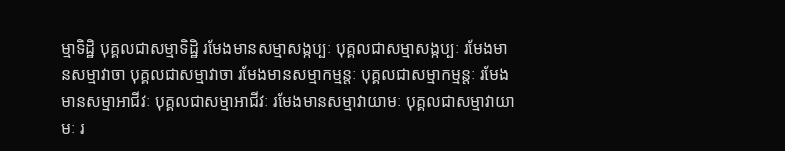ម្មាទិដ្ឋិ បុគ្គលជាសម្មាទិដ្ឋិ រមែងមានសម្មាសង្កប្បៈ បុគ្គលជាសម្មាសង្កប្បៈ រមែងមានសម្មាវាចា បុគ្គលជាសម្មាវាចា រមែងមានសម្មាកម្មន្តៈ បុគ្គលជាសម្មាកម្មន្តៈ រមែងមានសម្មាអាជីវៈ បុគ្គលជាសម្មាអាជីវៈ រមែងមានសម្មាវាយាមៈ បុគ្គលជាសម្មាវាយាមៈ រ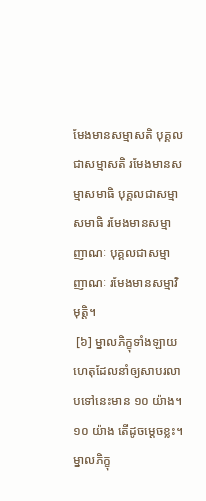មែងមានសម្មាសតិ បុគ្គលជាសម្មាសតិ រមែងមានសម្មាសមាធិ បុគ្គលជាសម្មាសមាធិ រមែងមានសម្មាញាណៈ បុគ្គលជាសម្មាញាណៈ រមែងមានសម្មាវិមុត្តិ។
 [៦] ម្នាលភិក្ខុទាំងឡាយ ហេតុដែលនាំឲ្យសាបរលាបទៅនេះមាន ១០ យ៉ាង។ ១០ យ៉ាង តើដូចម្តេចខ្លះ។ ម្នាលភិក្ខុ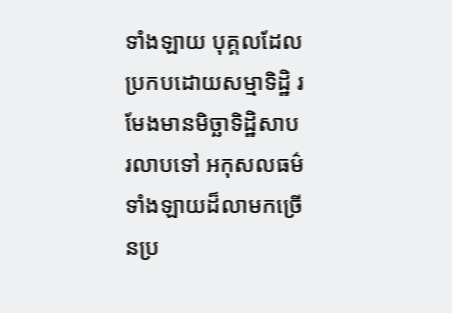ទាំងឡាយ បុគ្គលដែលប្រកបដោយសម្មាទិដ្ឋិ រមែងមានមិច្ឆាទិដ្ឋិសាបរលាបទៅ អកុសលធម៌ទាំងឡាយដ៏លាមកច្រើនប្រ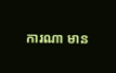ការណា មាន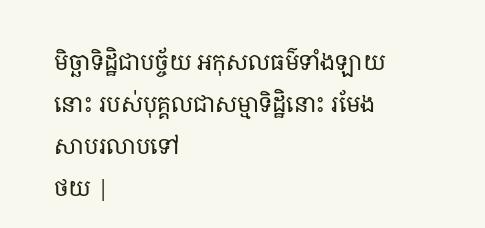មិច្ឆាទិដ្ឋិជាបច្ច័យ អកុសលធម៌ទាំងឡាយនោះ របស់បុគ្គលជាសម្មាទិដ្ឋិនោះ រមែងសាបរលាបទៅ
ថយ |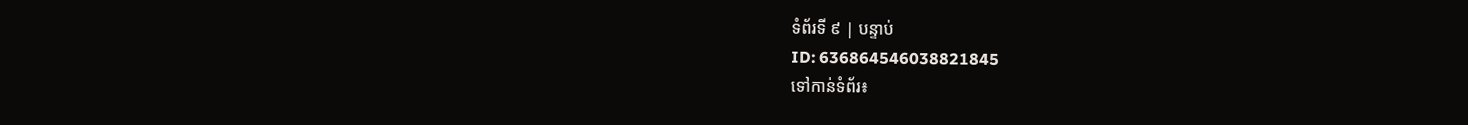ទំព័រទី ៩ | បន្ទាប់
ID: 636864546038821845
ទៅកាន់ទំព័រ៖